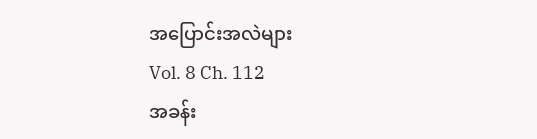အပြောင်းအလဲများ
Vol. 8 Ch. 112
အခန်း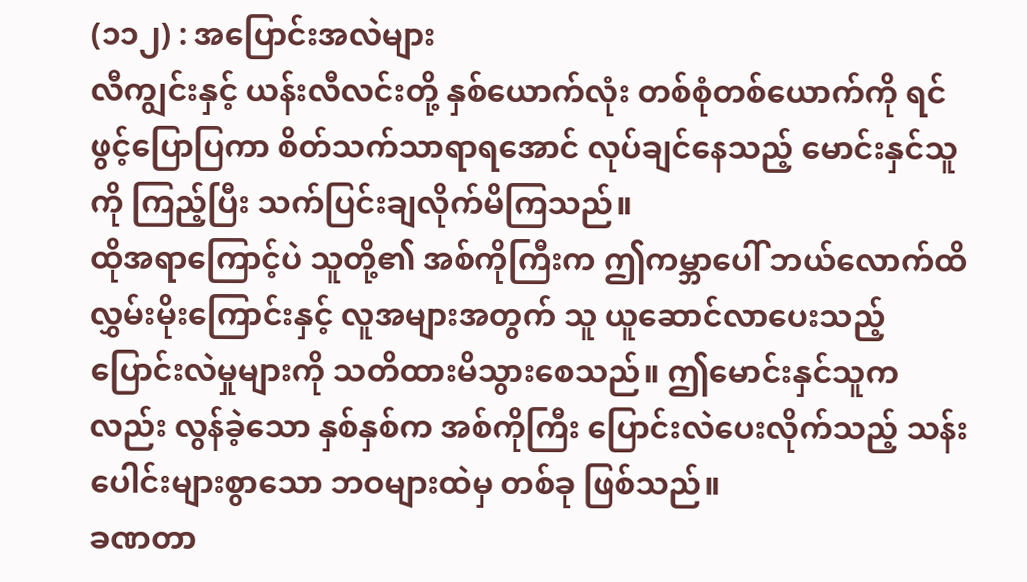(၁၁၂) : အပြောင်းအလဲများ
လီကျွင်းနှင့် ယန်းလီလင်းတို့ နှစ်ယောက်လုံး တစ်စုံတစ်ယောက်ကို ရင်ဖွင့်ပြောပြကာ စိတ်သက်သာရာရအောင် လုပ်ချင်နေသည့် မောင်းနှင်သူကို ကြည့်ပြီး သက်ပြင်းချလိုက်မိကြသည်။
ထိုအရာကြောင့်ပဲ သူတို့၏ အစ်ကိုကြီးက ဤကမ္ဘာပေါ် ဘယ်လောက်ထိ လွှမ်းမိုးကြောင်းနှင့် လူအများအတွက် သူ ယူဆောင်လာပေးသည့် ပြောင်းလဲမှုများကို သတိထားမိသွားစေသည်။ ဤမောင်းနှင်သူကလည်း လွန်ခဲ့သော နှစ်နှစ်က အစ်ကိုကြီး ပြောင်းလဲပေးလိုက်သည့် သန်းပေါင်းများစွာသော ဘဝများထဲမှ တစ်ခု ဖြစ်သည်။
ခဏတာ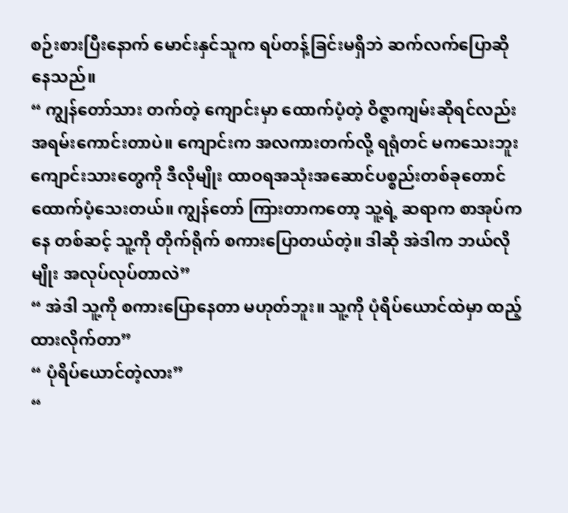စဉ်းစားပြီးနောက် မောင်းနှင်သူက ရပ်တန့်ခြင်းမရှိဘဲ ဆက်လက်ပြောဆိုနေသည်။
“ ကျွန်တော်သား တက်တဲ့ ကျောင်းမှာ ထောက်ပံ့တဲ့ ဝိဇ္ဇာကျမ်းဆိုရင်လည်း အရမ်းကောင်းတာပဲ။ ကျောင်းက အလကားတက်လို့ ရရုံတင် မကသေးဘူး ကျောင်းသားတွေကို ဒီလိုမျိုး ထာဝရအသုံးအဆောင်ပစ္စည်းတစ်ခုတောင် ထောက်ပံ့သေးတယ်။ ကျွန်တော် ကြားတာကတော့ သူ့ရဲ့ ဆရာက စာအုပ်ကနေ တစ်ဆင့် သူ့ကို တိုက်ရိုက် စကားပြောတယ်တဲ့။ ဒါဆို အဲဒါက ဘယ်လိုမျိုး အလုပ်လုပ်တာလဲ”
“ အဲဒါ သူ့ကို စကားပြောနေတာ မဟုတ်ဘူး။ သူ့ကို ပုံရိပ်ယောင်ထဲမှာ ထည့်ထားလိုက်တာ”
“ ပုံရိပ်ယောင်တဲ့လား”
“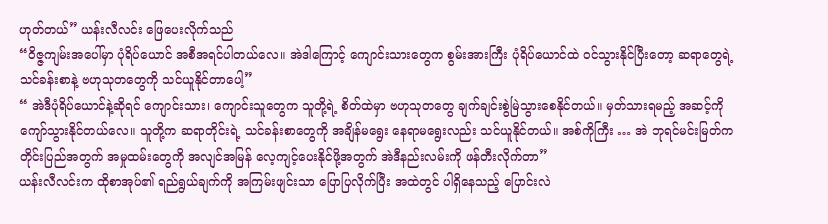ဟုတ်တယ်” ယန်းလီလင်း ဖြေပေးလိုက်သည်
“ဝိဇ္ဇကျမ်းအပေါ်မှာ ပုံရိပ်ယောင် အစီအရင်ပါတယ်လေ။ အဲဒါကြောင့် ကျောင်းသားတွေက စွမ်းအားကြီး ပုံရိပ်ယောင်ထဲ ဝင်သွားနိုင်ပြီးတော့ ဆရာတွေရဲ့ သင်ခန်းစာနဲ့ ဗဟုသုတတွေကို သင်ယူနိုင်တာပေါ့”
“ အဲဒီပုံရိပ်ယောင်နဲ့ဆိုရင် ကျောင်းသား၊ ကျောင်းသူတွေက သူတို့ရဲ့ စိတ်ထဲမှာ ဗဟုသုတတွေ ချက်ချင်းစွဲမြဲသွားစေနိုင်တယ်။ မှတ်သားရမည့် အဆင့်ကို ကျော်သွားနိုင်တယ်လေ။ သူတို့က ဆရာတိုင်းရဲ့ သင်ခန်းစာတွေကို အချိန်မရွေး နေရာမရွေးလည်း သင်ယူနိုင်တယ်။ အစ်ကိုကြီး … အဲ ဘုရင်မင်းမြတ်က တိုင်းပြည်အတွက် အမှုထမ်းတွေကို အလျင်အမြန် လေ့ကျင့်ပေးနိုင်ဖို့အတွက် အဲဒီနည်းလမ်းကို ဖန်တီးလိုက်တာ”
ယန်းလီလင်းက ထိုစာအုပ်၏ ရည်ရွယ်ချက်ကို အကြမ်းဖျင်းသာ ပြောပြလိုက်ပြီး အထဲတွင် ပါရှိနေသည့် ပြောင်းလဲ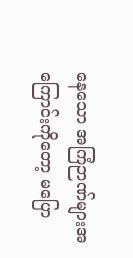နေသော အကြံဉာဏ်များအကြောင်းကိုတော့ မပြော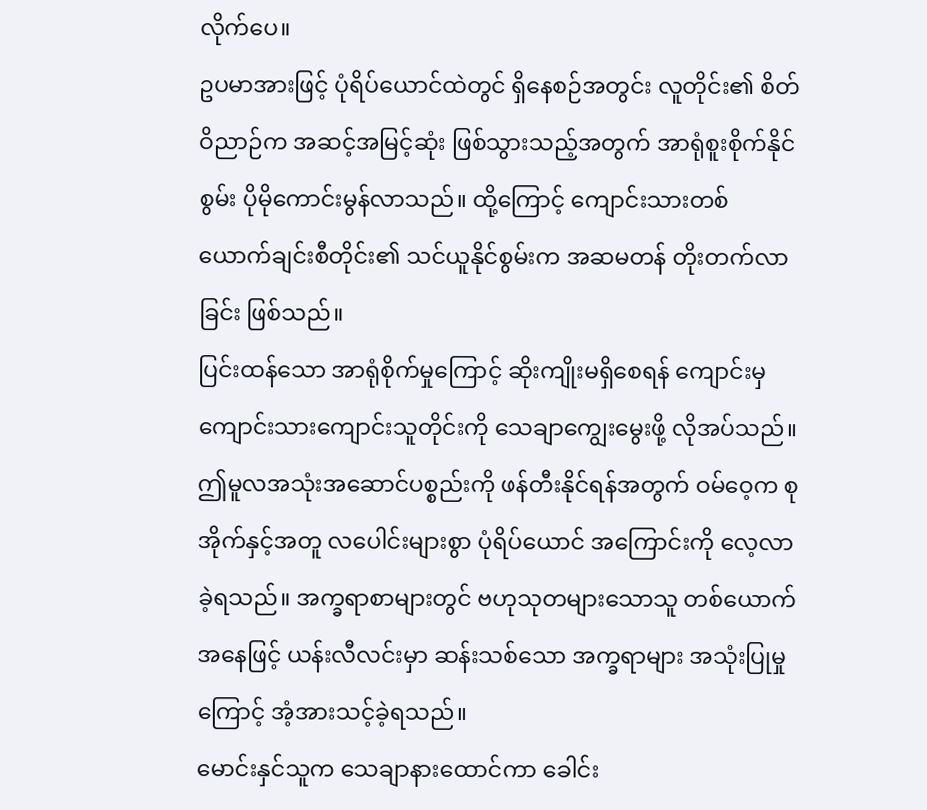လိုက်ပေ။
ဥပမာအားဖြင့် ပုံရိပ်ယောင်ထဲတွင် ရှိနေစဉ်အတွင်း လူတိုင်း၏ စိတ်ဝိညာဉ်က အဆင့်အမြင့်ဆုံး ဖြစ်သွားသည့်အတွက် အာရုံစူးစိုက်နိုင်စွမ်း ပိုမိုကောင်းမွန်လာသည်။ ထို့ကြောင့် ကျောင်းသားတစ်ယောက်ချင်းစီတိုင်း၏ သင်ယူနိုင်စွမ်းက အဆမတန် တိုးတက်လာခြင်း ဖြစ်သည်။
ပြင်းထန်သော အာရုံစိုက်မှုကြောင့် ဆိုးကျိုးမရှိစေရန် ကျောင်းမှ ကျောင်းသားကျောင်းသူတိုင်းကို သေချာကျွေးမွေးဖို့ လိုအပ်သည်။
ဤမူလအသုံးအဆောင်ပစ္စည်းကို ဖန်တီးနိုင်ရန်အတွက် ဝမ်ဝေ့က စုအိုက်နှင့်အတူ လပေါင်းများစွာ ပုံရိပ်ယောင် အကြောင်းကို လေ့လာခဲ့ရသည်။ အက္ခရာစာများတွင် ဗဟုသုတများသောသူ တစ်ယောက်အနေဖြင့် ယန်းလီလင်းမှာ ဆန်းသစ်သော အက္ခရာများ အသုံးပြုမှုကြောင့် အံ့အားသင့်ခဲ့ရသည်။
မောင်းနှင်သူက သေချာနားထောင်ကာ ခေါင်း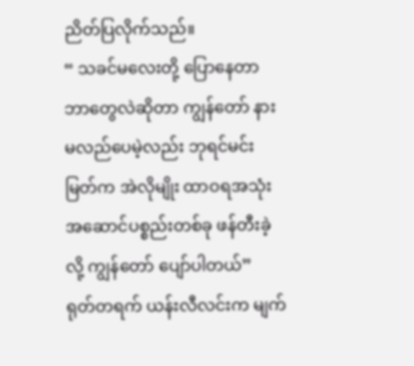ညိတ်ပြလိုက်သည်။
“ သခင်မလေးတို့ ပြောနေတာ ဘာတွေလဲဆိုတာ ကျွန်တော် နားမလည်ပေမဲ့လည်း ဘုရင်မင်းမြတ်က အဲလိုမျိုး ထာဝရအသုံးအဆောင်ပစ္စည်းတစ်ခု ဖန်တီးခဲ့လို့ ကျွန်တော် ပျော်ပါတယ်”
ရုတ်တရက် ယန်းလီလင်းက မျက်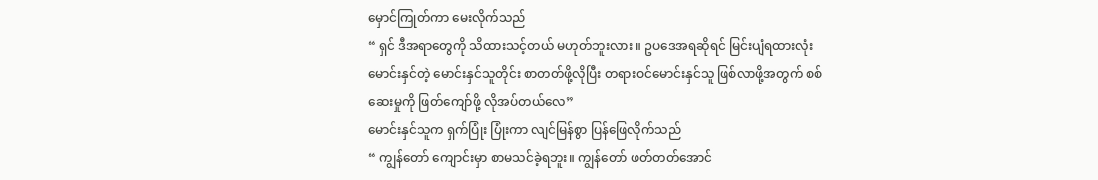မှောင်ကြုတ်ကာ မေးလိုက်သည်
“ ရှင် ဒီအရာတွေကို သိထားသင့်တယ် မဟုတ်ဘူးလား။ ဥပဒေအရဆိုရင် မြင်းပျံရထားလုံး မောင်းနှင်တဲ့ မောင်းနှင်သူတိုင်း စာတတ်ဖို့လိုပြီး တရားဝင်မောင်းနှင်သူ ဖြစ်လာဖို့အတွက် စစ်ဆေးမှုကို ဖြတ်ကျော်ဖို့ လိုအပ်တယ်လေ”
မောင်းနှင်သူက ရှက်ပြုံး ပြုံးကာ လျင်မြန်စွာ ပြန်ဖြေလိုက်သည်
“ ကျွန်တော် ကျောင်းမှာ စာမသင်ခဲ့ရဘူး။ ကျွန်တော် ဖတ်တတ်အောင်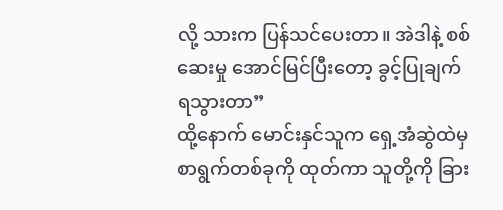လို့ သားက ပြန်သင်ပေးတာ။ အဲဒါနဲ့ စစ်ဆေးမှု အောင်မြင်ပြီးတော့ ခွင့်ပြုချက်ရသွားတာ”
ထို့နောက် မောင်းနှင်သူက ရှေ့အံဆွဲထဲမှ စာရွက်တစ်ခုကို ထုတ်ကာ သူတို့ကို ခြား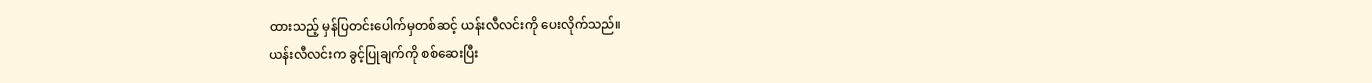ထားသည့် မှန်ပြတင်းပေါက်မှတစ်ဆင့် ယန်းလီလင်းကို ပေးလိုက်သည်။
ယန်းလီလင်းက ခွင့်ပြုချက်ကို စစ်ဆေးပြီး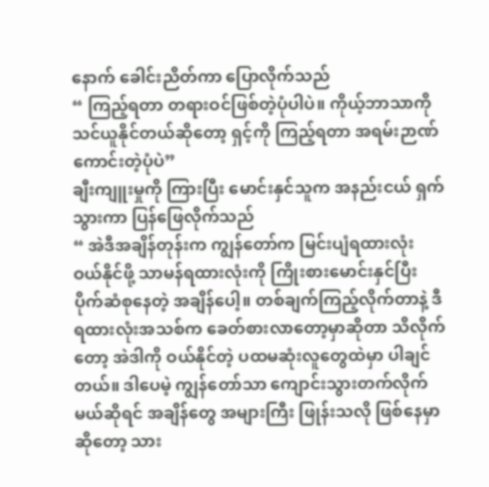နောက် ခေါင်းညိတ်ကာ ပြောလိုက်သည်
“ ကြည့်ရတာ တရားဝင်ဖြစ်တဲ့ပုံပါပဲ။ ကိုယ့်ဘာသာကို သင်ယူနိုင်တယ်ဆိုတော့ ရှင့်ကို ကြည့်ရတာ အရမ်းဉာဏ်ကောင်းတဲ့ပုံပဲ”
ချီးကျူးမှုကို ကြားပြီး မောင်းနှင်သူက အနည်းငယ် ရှက်သွားကာ ပြန်ဖြေလိုက်သည်
“ အဲဒီအချိန်တုန်းက ကျွန်တော်က မြင်းပျံရထားလုံး ဝယ်နိုင်ဖို့ သာမန်ရထားလုံးကို ကြိုးစားမောင်းနှင်ပြီး ပိုက်ဆံစုနေတဲ့ အချိန်ပေါ့။ တစ်ချက်ကြည့်လိုက်တာနဲ့ ဒီရထားလုံးအသစ်က ခေတ်စားလာတော့မှာဆိုတာ သိလိုက်တော့ အဲဒါကို ဝယ်နိုင်တဲ့ ပထမဆုံးလူတွေထဲမှာ ပါချင်တယ်။ ဒါပေမဲ့ ကျွန်တော်သာ ကျောင်းသွားတက်လိုက်မယ်ဆိုရင် အချိန်တွေ အများကြီး ဖြုန်းသလို ဖြစ်နေမှာဆိုတော့ သား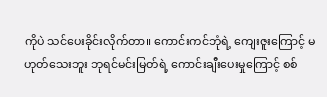ကိုပဲ သင်ပေးခိုင်းလိုက်တာ။ ကောင်းကင်ဘုံရဲ့ ကျေးဇူးကြောင့် မဟုတ်သေးဘူး ဘုရင်မင်းမြတ်ရဲ့ ကောင်းချီးပေးမှုကြောင့် စစ်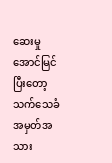ဆေးမှု အောင်မြင်ပြီးတော့ သက်သေခံ အမှတ်အသား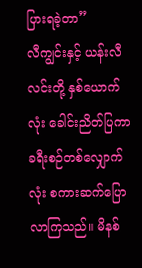ပြားရခဲ့တာ”
လီကျွင်းနှင့် ယန်းလီလင်းတို့ နှစ်ယောက်လုံး ခေါင်းညိတ်ပြကာ ခရီးစဉ်တစ်လျှောက်လုံး စကားဆက်ပြောလာကြသည်။ မိနစ်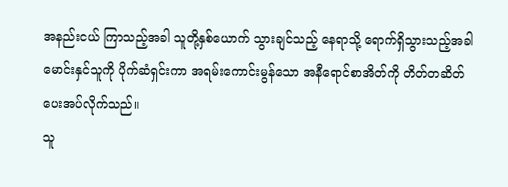အနည်းငယ် ကြာသည့်အခါ သူတို့နှစ်ယောက် သွားချင်သည့် နေရာသို့ ရောက်ရှိသွားသည့်အခါ မောင်းနှင်သူကို ပိုက်ဆံရှင်းကာ အရမ်းကောင်းမွန်သော အနီရောင်စာအိတ်ကို တိတ်တဆိတ် ပေးအပ်လိုက်သည်။
သူ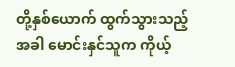တို့နှစ်ယောက် ထွက်သွားသည့်အခါ မောင်းနှင်သူက ကိုယ့်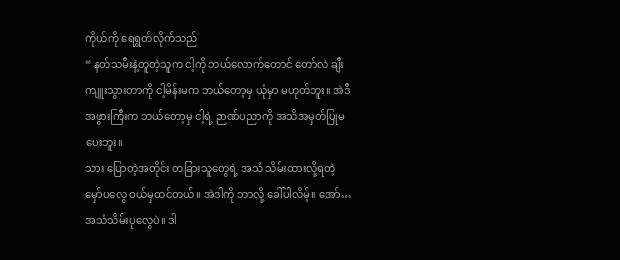ကိုယ်ကို ရေရွတ်လိုက်သည်
“ နတ်သမီးနဲ့တူတဲ့သူက ငါ့ကို ဘယ်လောက်တောင် တော်လဲ ချီးကျူးသွားတာကို ငါ့မိန်းမက ဘယ်တော့မှ ယုံမှာ မဟုတ်ဘူး။ အဲဒီအဖွားကြီးက ဘယ်တော့မှ ငါ့ရဲ့ ဉာဏ်ပညာကို အသိအမှတ်ပြုမပေးဘူး။
သား ပြောတဲ့အတိုင်း တခြားသူတွေရဲ့ အသံ သိမ်းထားလို့ရတဲ့ မှော်ပလွေ ဝယ်မှထင်တယ်။ အဲဒါကို ဘာလို့ ခေါ်ပါလိမ့်။ အော်… အသံသိမ်းပုလွေပဲ။ ဒါ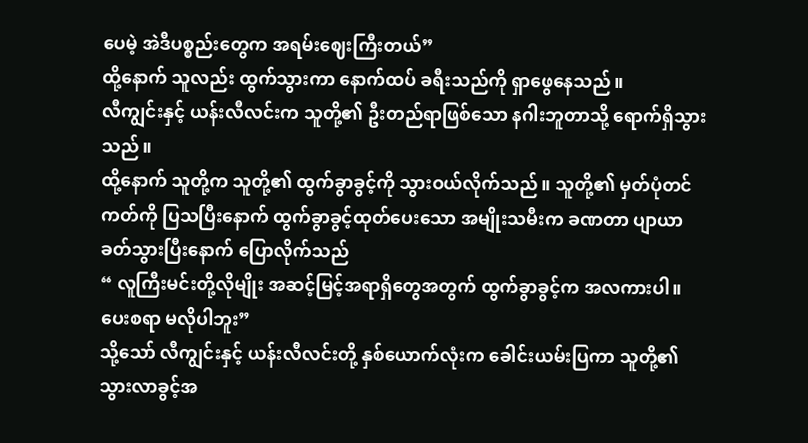ပေမဲ့ အဲဒီပစ္စည်းတွေက အရမ်းဈေးကြီးတယ်”
ထို့နောက် သူလည်း ထွက်သွားကာ နောက်ထပ် ခရီးသည်ကို ရှာဖွေနေသည်။
လီကျွင်းနှင့် ယန်းလီလင်းက သူတို့၏ ဦးတည်ရာဖြစ်သော နဂါးဘူတာသို့ ရောက်ရှိသွားသည်။
ထို့နောက် သူတို့က သူတို့၏ ထွက်ခွာခွင့်ကို သွားဝယ်လိုက်သည်။ သူတို့၏ မှတ်ပုံတင်ကတ်ကို ပြသပြီးနောက် ထွက်ခွာခွင့်ထုတ်ပေးသော အမျိုးသမီးက ခဏတာ ပျာယာခတ်သွားပြီးနောက် ပြောလိုက်သည်
“ လူကြီးမင်းတို့လိုမျိုး အဆင့်မြင့်အရာရှိတွေအတွက် ထွက်ခွာခွင့်က အလကားပါ။ ပေးစရာ မလိုပါဘူး”
သို့သော် လီကျွင်းနှင့် ယန်းလီလင်းတို့ နှစ်ယောက်လုံးက ခေါင်းယမ်းပြကာ သူတို့၏ သွားလာခွင့်အ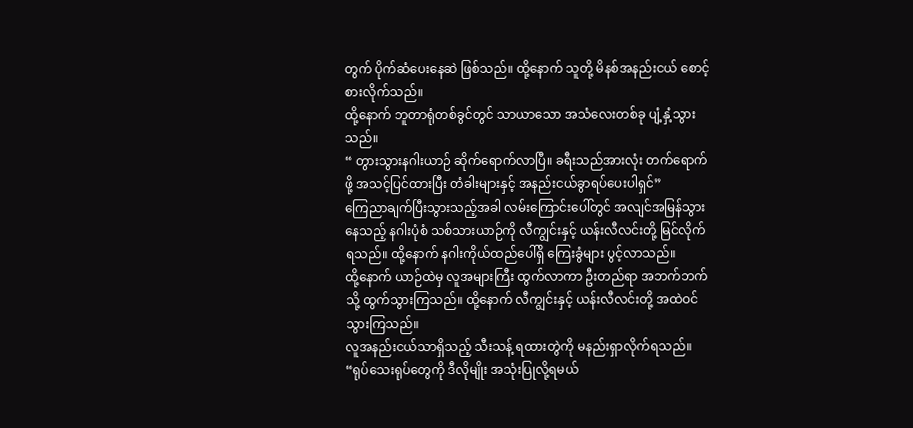တွက် ပိုက်ဆံပေးနေဆဲ ဖြစ်သည်။ ထို့နောက် သူတို့ မိနစ်အနည်းငယ် စောင့်စားလိုက်သည်။
ထို့နောက် ဘူတာရုံတစ်ခွင်တွင် သာယာသော အသံလေးတစ်ခု ပျံ့နှံ့သွားသည်။
“ တွားသွားနဂါးယာဉ် ဆိုက်ရောက်လာပြီ။ ခရီးသည်အားလုံး တက်ရောက်ဖို့ အသင့်ပြင်ထားပြီး တံခါးများနှင့် အနည်းငယ်ခွာရပ်ပေးပါရှင်”
ကြေညာချက်ပြီးသွားသည့်အခါ လမ်းကြောင်းပေါ်တွင် အလျင်အမြန်သွားနေသည့် နဂါးပုံစံ သစ်သားယာဉ်ကို လီကျွင်းနှင့် ယန်းလီလင်းတို့ မြင်လိုက်ရသည်။ ထို့နောက် နဂါးကိုယ်ထည်ပေါ်ရှိ ကြေးခွံများ ပွင့်လာသည်။
ထို့နောက် ယာဉ်ထဲမှ လူအများကြီး ထွက်လာကာ ဦးတည်ရာ အဘက်ဘက်သို့ ထွက်သွားကြသည်။ ထို့နောက် လီကျွင်းနှင့် ယန်းလီလင်းတို့ အထဲဝင်သွားကြသည်။
လူအနည်းငယ်သာရှိသည့် သီးသန့် ရထားတွဲကို မနည်းရှာလိုက်ရသည်။
“ရုပ်သေးရုပ်တွေကို ဒီလိုမျိုး အသုံးပြုလို့ရမယ်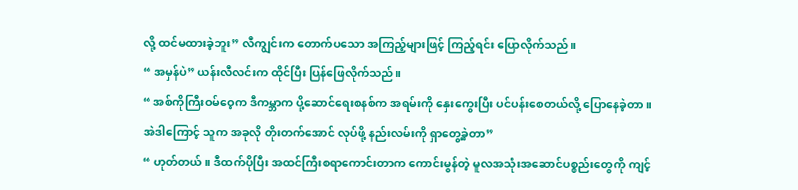လို့ ထင်မထားခဲ့ဘူး” လီကျွင်းက တောက်ပသော အကြည့်များဖြင့် ကြည့်ရင်း ပြောလိုက်သည်။
“ အမှန်ပဲ” ယန်းလီလင်းက ထိုင်ပြီး ပြန်ဖြေလိုက်သည်။
“ အစ်ကိုကြီးဝမ်ဝေ့က ဒီကမ္ဘာက ပို့ဆောင်ရေးစနစ်က အရမ်းကို နှေးကွေးပြီး ပင်ပန်းစေတယ်လို့ ပြောနေခဲ့တာ။ အဲဒါကြောင့် သူက အခုလို တိုးတက်အောင် လုပ်ဖို့ နည်းလမ်းကို ရှာတွေ့ခဲ့တာ”
“ ဟုတ်တယ်။ ဒီထက်ပိုပြီး အထင်ကြီးစရာကောင်းတာက ကောင်းမွန်တဲ့ မူလအသုံးအဆောင်ပစ္စည်းတွေကို ကျင့်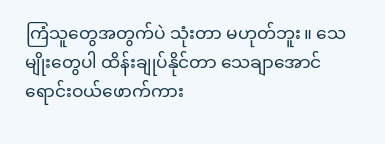ကြံသူတွေအတွက်ပဲ သုံးတာ မဟုတ်ဘူး။ သေမျိုးတွေပါ ထိန်းချုပ်နိုင်တာ သေချာအောင် ရောင်းဝယ်ဖောက်ကား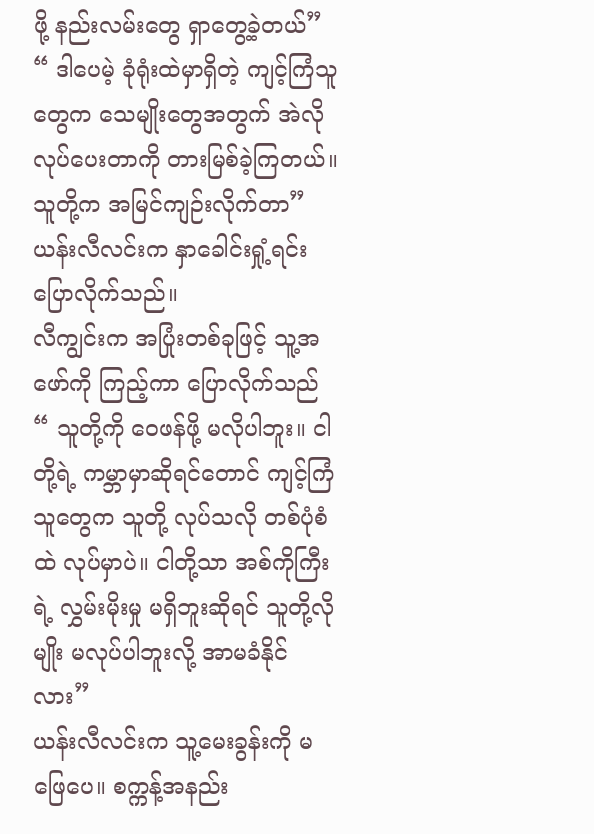ဖို့ နည်းလမ်းတွေ ရှာတွေ့ခဲ့တယ်”
“ ဒါပေမဲ့ ခုံရုံးထဲမှာရှိတဲ့ ကျင့်ကြံသူတွေက သေမျိုးတွေအတွက် အဲလိုလုပ်ပေးတာကို တားမြစ်ခဲ့ကြတယ်။ သူတို့က အမြင်ကျဉ်းလိုက်တာ” ယန်းလီလင်းက နှာခေါင်းရှုံ့ရင်း ပြောလိုက်သည်။
လီကျွင်းက အပြုံးတစ်ခုဖြင့် သူ့အဖော်ကို ကြည့်ကာ ပြောလိုက်သည်
“ သူတို့ကို ဝေဖန်ဖို့ မလိုပါဘူး။ ငါတို့ရဲ့ ကမ္ဘာမှာဆိုရင်တောင် ကျင့်ကြံသူတွေက သူတို့ လုပ်သလို တစ်ပုံစံထဲ လုပ်မှာပဲ။ ငါတို့သာ အစ်ကိုကြီးရဲ့ လွှမ်းမိုးမှု မရှိဘူးဆိုရင် သူတို့လိုမျိုး မလုပ်ပါဘူးလို့ အာမခံနိုင်လား”
ယန်းလီလင်းက သူ့မေးခွန်းကို မဖြေပေ။ စက္ကန့်အနည်း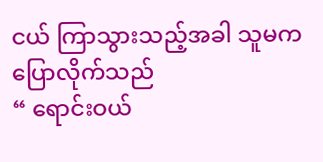ငယ် ကြာသွားသည့်အခါ သူမက ပြောလိုက်သည်
“ ရောင်းဝယ်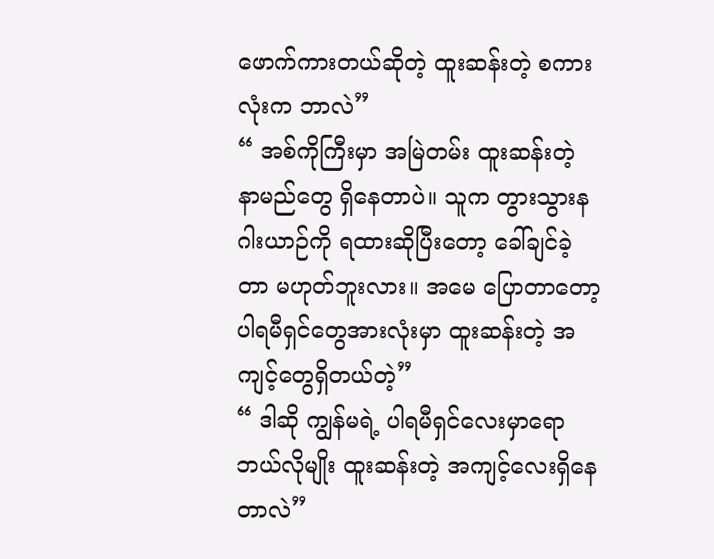ဖောက်ကားတယ်ဆိုတဲ့ ထူးဆန်းတဲ့ စကားလုံးက ဘာလဲ”
“ အစ်ကိုကြီးမှာ အမြဲတမ်း ထူးဆန်းတဲ့ နာမည်တွေ ရှိနေတာပဲ။ သူက တွားသွားနဂါးယာဉ်ကို ရထားဆိုပြီးတော့ ခေါ်ချင်ခဲ့တာ မဟုတ်ဘူးလား။ အမေ ပြောတာတော့ ပါရမီရှင်တွေအားလုံးမှာ ထူးဆန်းတဲ့ အကျင့်တွေရှိတယ်တဲ့”
“ ဒါဆို ကျွန်မရဲ့ ပါရမီရှင်လေးမှာရော ဘယ်လိုမျိုး ထူးဆန်းတဲ့ အကျင့်လေးရှိနေတာလဲ”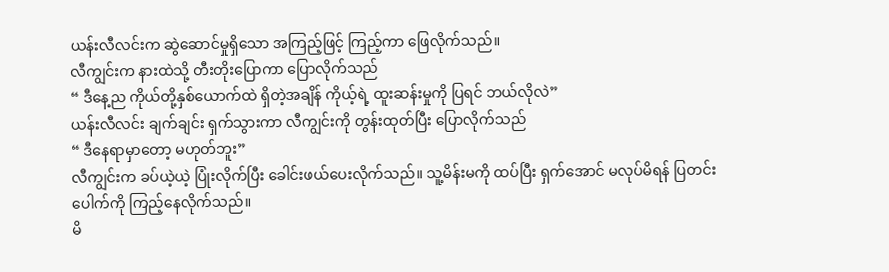ယန်းလီလင်းက ဆွဲဆောင်မှုရှိသော အကြည့်ဖြင့် ကြည့်ကာ ဖြေလိုက်သည်။
လီကျွင်းက နားထဲသို့ တီးတိုးပြောကာ ပြောလိုက်သည်
“ ဒီနေ့ည ကိုယ်တို့နှစ်ယောက်ထဲ ရှိတဲ့အချိန် ကိုယ့်ရဲ့ ထူးဆန်းမှုကို ပြရင် ဘယ်လိုလဲ”
ယန်းလီလင်း ချက်ချင်း ရှက်သွားကာ လီကျွင်းကို တွန်းထုတ်ပြီး ပြောလိုက်သည်
“ ဒီနေရာမှာတော့ မဟုတ်ဘူး”
လီကျွင်းက ခပ်ယဲ့ယဲ့ ပြုံးလိုက်ပြီး ခေါင်းဖယ်ပေးလိုက်သည်။ သူ့မိန်းမကို ထပ်ပြီး ရှက်အောင် မလုပ်မိရန် ပြတင်းပေါက်ကို ကြည့်နေလိုက်သည်။
မိ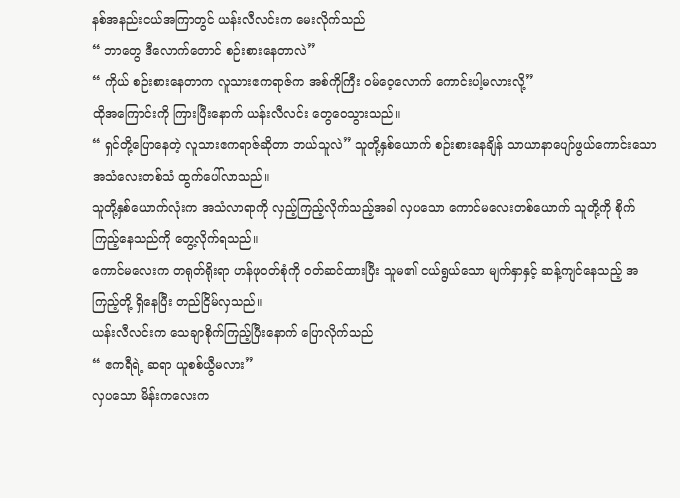နစ်အနည်းငယ်အကြာတွင် ယန်းလီလင်းက မေးလိုက်သည်
“ ဘာတွေ ဒီလောက်တောင် စဉ်းစားနေတာလဲ”
“ ကိုယ် စဉ်းစားနေတာက လူသားဧကရာဇ်က အစ်ကိုကြီး ဝမ်ဝေ့လောက် ကောင်းပါ့မလားလို့”
ထိုအကြောင်းကို ကြားပြီးနောက် ယန်းလီလင်း တွေဝေသွားသည်။
“ ရှင်တို့ပြောနေတဲ့ လူသားဧကရာဇ်ဆိုတာ ဘယ်သူလဲ” သူတို့နှစ်ယောက် စဉ်းစားနေချိန် သာယာနာပျော်ဖွယ်ကောင်းသော အသံလေးတစ်သံ ထွက်ပေါ်လာသည်။
သူတို့နှစ်ယောက်လုံးက အသံလာရာကို လှည့်ကြည့်လိုက်သည့်အခါ လှပသော ကောင်မလေးတစ်ယောက် သူတို့ကို စိုက်ကြည့်နေသည်ကို တွေ့လိုက်ရသည်။
ကောင်မလေးက တရုတ်ရိုးရာ ဟန်ဖုဝတ်စုံကို ဝတ်ဆင်ထားပြီး သူမ၏ ငယ်ရွယ်သော မျက်နှာနှင့် ဆန့်ကျင်နေသည့် အကြည့်တို့ ရှိနေပြီး တည်ငြိမ်လှသည်။
ယန်းလီလင်းက သေချာစိုက်ကြည့်ပြီးနောက် ပြောလိုက်သည်
“ ဧကရီရဲ့ ဆရာ ယူစစ်ယွီမလား”
လှပသော မိန်းကလေးက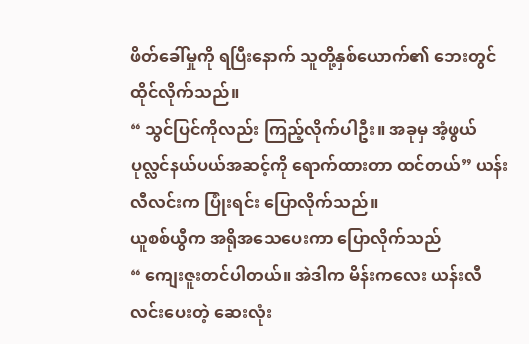ဖိတ်ခေါ်မှုကို ရပြီးနောက် သူတို့နှစ်ယောက်၏ ဘေးတွင် ထိုင်လိုက်သည်။
“ သွင်ပြင်ကိုလည်း ကြည့်လိုက်ပါဦး။ အခုမှ အံ့ဖွယ်ပုလ္လင်နယ်ပယ်အဆင့်ကို ရောက်ထားတာ ထင်တယ်” ယန်းလီလင်းက ပြုံးရင်း ပြောလိုက်သည်။
ယူစစ်ယွီက အရိုအသေပေးကာ ပြောလိုက်သည်
“ ကျေးဇူးတင်ပါတယ်။ အဲဒါက မိန်းကလေး ယန်းလီလင်းပေးတဲ့ ဆေးလုံး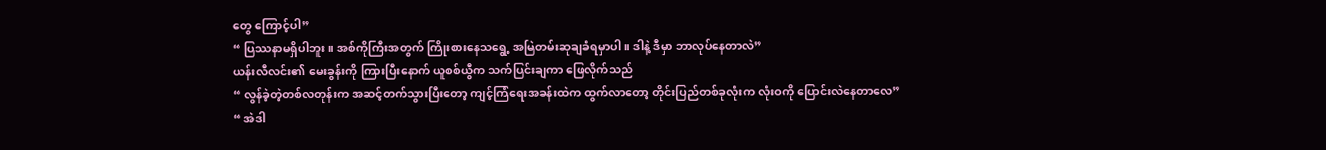တွေ ကြောင့်ပါ”
“ ပြဿနာမရှိပါဘူး။ အစ်ကိုကြီးအတွက် ကြိုးစားနေသရွေ့ အမြဲတမ်းဆုချခံရမှာပါ။ ဒါနဲ့ ဒီမှာ ဘာလုပ်နေတာလဲ”
ယန်းလီလင်း၏ မေးခွန်းကို ကြားပြီးနောက် ယူစစ်ယွီက သက်ပြင်းချကာ ဖြေလိုက်သည်
“ လွန်ခဲ့တဲ့တစ်လတုန်းက အဆင့်တက်သွားပြီးတော့ ကျင့်ကြံရေးအခန်းထဲက ထွက်လာတော့ တိုင်းပြည်တစ်ခုလုံးက လုံးဝကို ပြောင်းလဲနေတာလေ”
“ အဲဒါ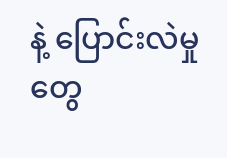နဲ့ ပြောင်းလဲမှုတွေ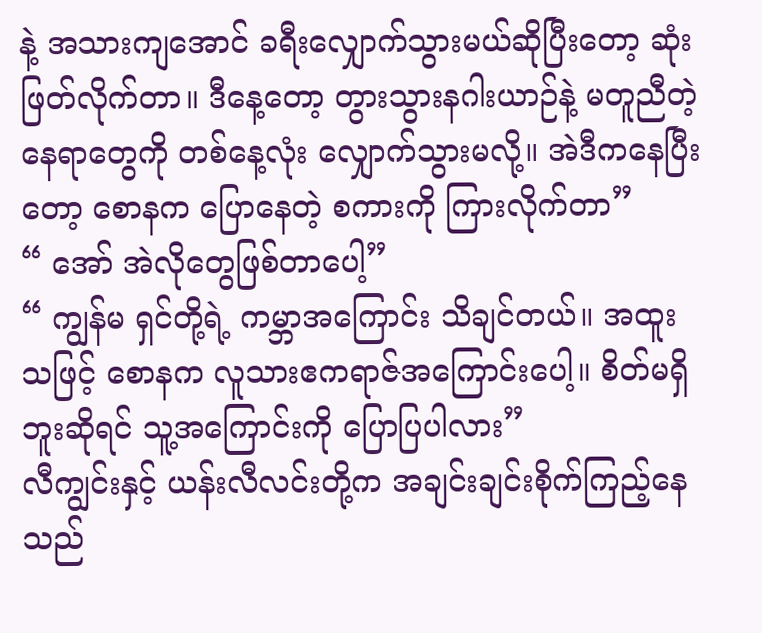နဲ့ အသားကျအောင် ခရီးလျှောက်သွားမယ်ဆိုပြီးတော့ ဆုံးဖြတ်လိုက်တာ။ ဒီနေ့တော့ တွားသွားနဂါးယာဉ်နဲ့ မတူညီတဲ့နေရာတွေကို တစ်နေ့လုံး လျှောက်သွားမလို့။ အဲဒီကနေပြီးတော့ စောနက ပြောနေတဲ့ စကားကို ကြားလိုက်တာ”
“ အော် အဲလိုတွေဖြစ်တာပေါ့”
“ ကျွန်မ ရှင်တို့ရဲ့ ကမ္ဘာအကြောင်း သိချင်တယ်။ အထူးသဖြင့် စောနက လူသားဧကရာဇ်အကြောင်းပေါ့။ စိတ်မရှိဘူးဆိုရင် သူ့အကြောင်းကို ပြောပြပါလား”
လီကျွင်းနှင့် ယန်းလီလင်းတို့က အချင်းချင်းစိုက်ကြည့်နေသည်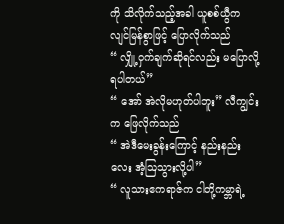ကို သိလိုက်သည့်အခါ ယူစစ်ယွီက လျင်မြန်စွာဖြင့် ပြောလိုက်သည်
“ လျှို့ဝှက်ချက်ဆိုရင်လည်း မပြောလို့ရပါတယ်”
“ အော် အဲလိုမဟုတ်ပါဘူး” လီကျွင်းက ဖြေလိုက်သည်
“ အဲဒီမေးခွန်းကြောင့် နည်းနည်းလေး အံ့ဩသွားလို့ပါ”
“ လူသားဧကရာဇ်က ငါတို့ကမ္ဘာရဲ့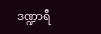ဒဏ္ဍာရီ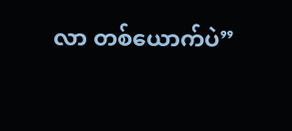လာ တစ်ယောက်ပဲ”